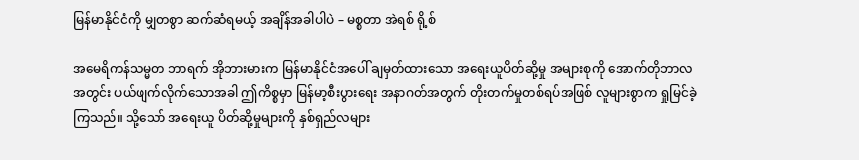မြန်မာနိုင်ငံကို မျှတစွာ ဆက်ဆံရမယ့် အချိန်အခါပါပဲ – မစ္စတာ အဲရစ် ရို့စ်

အမေရိကန်သမ္မတ ဘာရက် အိုဘားမားက မြန်မာနိုင်ငံအပေါ် ချမှတ်ထားသော အရေးယူပိတ်ဆို့မှု အများစုကို အောက်တိုဘာလအတွင်း ပယ်ဖျက်လိုက်သောအခါ ဤကိစ္စမှာ မြန်မာ့စီးပွားရေး အနာဂတ်အတွက် တိုးတက်မှုတစ်ရပ်အဖြစ် လူများစွာက ရှုမြင်ခဲ့ကြသည်။ သို့သော် အရေးယူ ပိတ်ဆို့မှုများကို နှစ်ရှည်လများ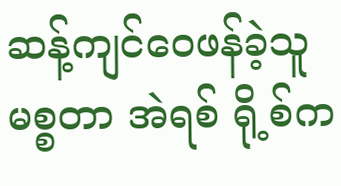ဆန့်ကျင်ဝေဖန်ခဲ့သူ မစ္စတာ အဲရစ် ရို့စ်က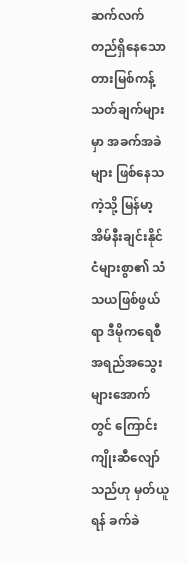ဆက်လက်တည်ရှိနေသော တားမြစ်ကန့်သတ်ချက်များမှာ အခက်အခဲများ ဖြစ်နေသကဲ့သို့ မြန်မာ့အိမ်နီးချင်းနိုင်ငံများစွာ၏ သံသယဖြစ်ဖွယ်ရာ ဒီမိုကရေစီ အရည်အသွေးများအောက်တွင် ကြောင်းကျိုးဆီလျော်သည်ဟု မှတ်ယူရန် ခက်ခဲ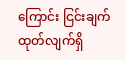ကြောင်း ငြင်းချက်ထုတ်လျက်ရှိ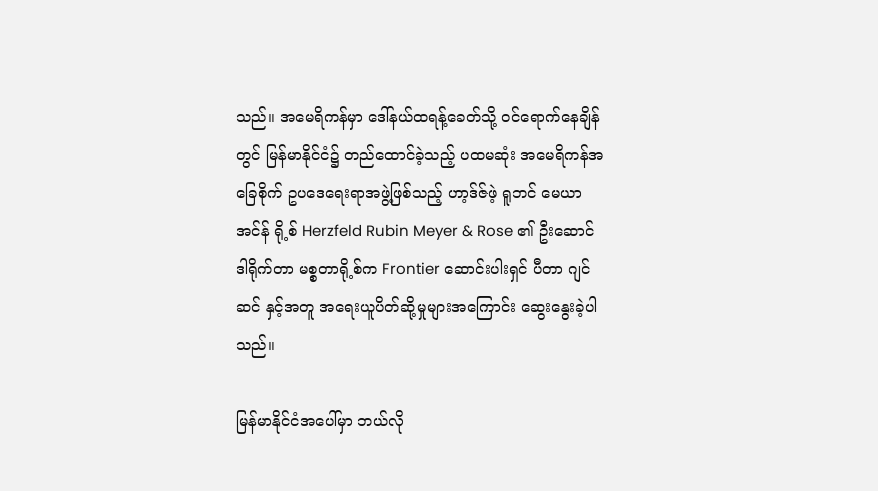သည်။ အမေရိကန်မှာ ဒေါ်နယ်ထရန့်ခေတ်သို့ ဝင်ရောက်နေချိန်တွင် မြန်မာနိုင်ငံ၌ တည်ထောင်ခဲ့သည့် ပထမဆုံး အမေရိကန်အခြေစိုက် ဥပဒေရေးရာအဖွဲ့ဖြစ်သည့် ဟာ့ဒ်ဇ်ဖဲ့ ရူဘင် မေယာအင်န် ရို့စ် Herzfeld Rubin Meyer & Rose ၏ ဦးဆောင်ဒါရိုက်တာ မစ္စတာရို့စ်က Frontier ဆောင်းပါးရှင် ပီတာ ဂျင်ဆင် နှင့်အတူ အရေးယူပိတ်ဆို့မှုများအကြောင်း ဆွေးနွေးခဲ့ပါသည်။

မြန်မာနိုင်ငံအပေါ်မှာ ဘယ်လို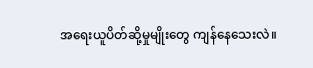အရေးယူပိတ်ဆို့မှုမျိုးတွေ ကျန်နေသေးလဲ။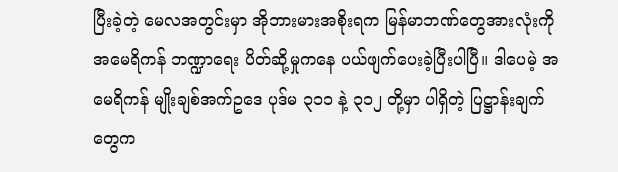ပြီးခဲ့တဲ့ မေလအတွင်းမှာ အိုဘားမားအစိုးရက မြန်မာဘဏ်တွေအားလုံးကို အမေရိကန် ဘဏ္ဍာရေး ပိတ်ဆို့မှုကနေ ပယ်ဖျက်ပေးခဲ့ပြီးပါပြီ။ ဒါပေမဲ့ အမေရိကန် မျိုးချစ်အက်ဥဒေ ပုဒ်မ ၃၁၁ နဲ့ ၃၁၂ တို့မှာ ပါရှိတဲ့ ပြဋ္ဌာန်းချက်တွေက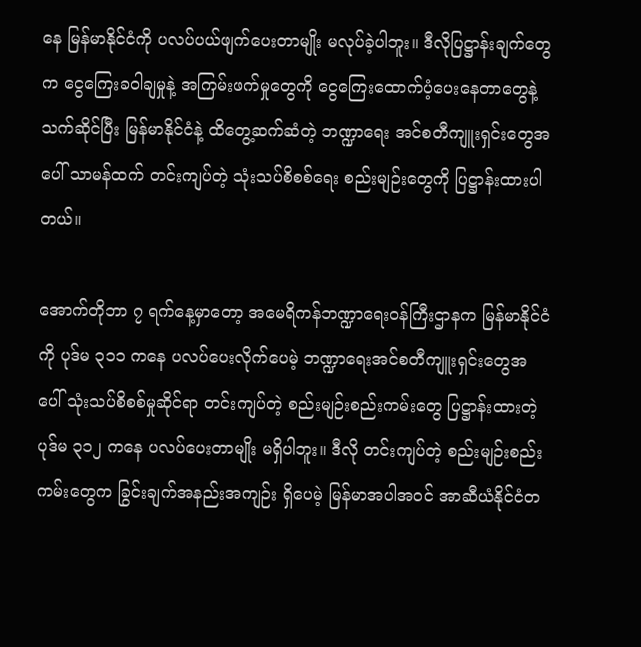နေ မြန်မာနိုင်ငံကို ပလပ်ပယ်ဖျက်ပေးတာမျိုး မလုပ်ခဲ့ပါဘူး။ ဒီလိုပြဋ္ဌာန်းချက်တွေက ငွေကြေးခဝါချမှုနဲ့ အကြမ်းဖက်မှုတွေကို ငွေကြေးထောက်ပံ့ပေးနေတာတွေနဲ့သက်ဆိုင်ပြီး မြန်မာနိုင်ငံနဲ့ ထိတွေ့ဆက်ဆံတဲ့ ဘဏ္ဍာရေး အင်စတီကျူးရှင်းတွေအပေါ် သာမန်ထက် တင်းကျပ်တဲ့ သုံးသပ်စိစစ်ရေး စည်းမျဉ်းတွေကို ပြဋ္ဌာန်းထားပါတယ်။

အောက်တိုဘာ ၇ ရက်နေ့မှာတော့ အမေရိကန်ဘဏ္ဍာရေးဝန်ကြီးဌာနက မြန်မာနိုင်ငံကို ပုဒ်မ ၃၁၁ ကနေ ပလပ်ပေးလိုက်ပေမဲ့ ဘဏ္ဍာရေးအင်စတီကျူးရှင်းတွေအပေါ် သုံးသပ်စိစစ်မှုဆိုင်ရာ တင်းကျပ်တဲ့ စည်းမျဉ်းစည်းကမ်းတွေ ပြဋ္ဌာန်းထားတဲ့ ပုဒ်မ ၃၁၂ ကနေ ပလပ်ပေးတာမျိုး မရှိပါဘူး။ ဒီလို တင်းကျပ်တဲ့ စည်းမျဉ်းစည်းကမ်းတွေက ခြွင်းချက်အနည်းအကျဉ်း ရှိပေမဲ့ မြန်မာအပါအဝင် အာဆီယံနိုင်ငံတ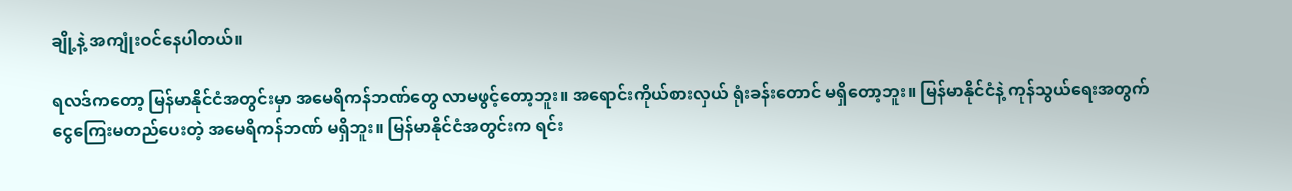ချို့နဲ့ အကျုံးဝင်နေပါတယ်။

ရလဒ်ကတော့ မြန်မာနိုင်ငံအတွင်းမှာ အမေရိကန်ဘဏ်တွေ လာမဖွင့်တော့ဘူး။ အရောင်းကိုယ်စားလှယ် ရုံးခန်းတောင် မရှိတော့ဘူး။ မြန်မာနိုင်ငံနဲ့ ကုန်သွယ်ရေးအတွက် ငွေကြေးမတည်ပေးတဲ့ အမေရိကန်ဘဏ် မရှိဘူး။ မြန်မာနိုင်ငံအတွင်းက ရင်း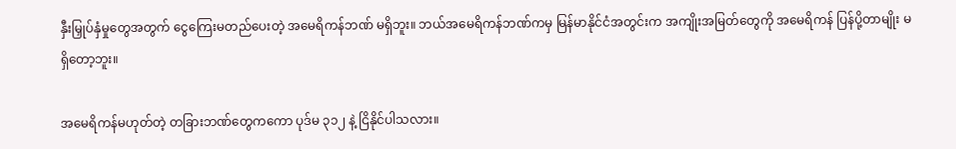နှီးမြှုပ်နှံမှုတွေအတွက် ငွေကြေးမတည်ပေးတဲ့ အမေရိကန်ဘဏ် မရှိဘူး။ ဘယ်အမေရိကန်ဘဏ်ကမှ မြန်မာနိုင်ငံအတွင်းက အကျိုးအမြတ်တွေကို အမေရိကန် ပြန်ပို့တာမျိုး မရှိတော့ဘူး။

အမေရိကန်မဟုတ်တဲ့ တခြားဘဏ်တွေကကော ပုဒ်မ ၃၁၂ နဲ့ ငြိနိုင်ပါသလား။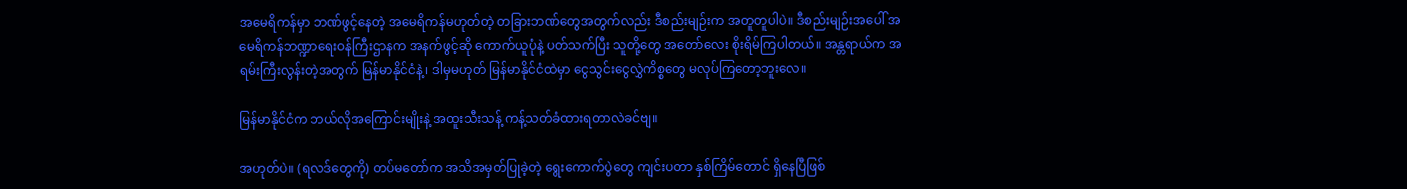အမေရိကန်မှာ ဘဏ်ဖွင့်နေတဲ့ အမေရိကန်မဟုတ်တဲ့ တခြားဘဏ်တွေအတွက်လည်း ဒီစည်းမျဉ်းက အတူတူပါပဲ။ ဒီစည်းမျဉ်းအပေါ် အမေရိကန်ဘဏ္ဍာရေးဝန်ကြီးဌာနက အနက်ဖွင့်ဆို ကောက်ယူပုံနဲ့ ပတ်သက်ပြီး သူတို့တွေ အတော်လေး စိုးရိမ်ကြပါတယ်။ အန္တရာယ်က အရမ်းကြီးလွန်းတဲ့အတွက် မြန်မာနိုင်ငံနဲ့၊ ဒါမှမဟုတ် မြန်မာနိုင်ငံထဲမှာ ငွေသွင်းငွေလွှဲကိစ္စတွေ မလုပ်ကြတော့ဘူးလေ။

မြန်မာနိုင်ငံက ဘယ်လိုအကြောင်းမျိုးနဲ့ အထူးသီးသန့် ကန့်သတ်ခံထားရတာလဲခင်ဗျ။

အဟုတ်ပဲ။ (ရလဒ်တွေကို) တပ်မတော်က အသိအမှတ်ပြုခဲ့တဲ့ ရွေးကောက်ပွဲတွေ ကျင်းပတာ နှစ်ကြိမ်တောင် ရှိနေပြီဖြစ်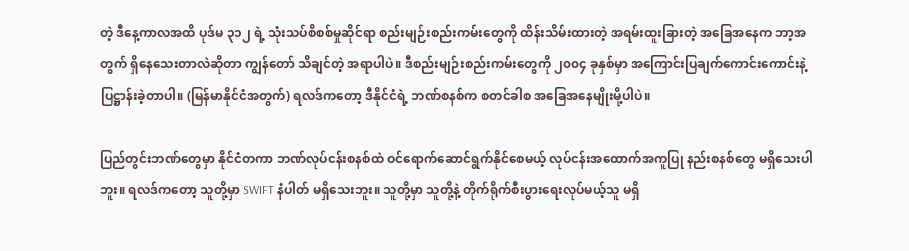တဲ့ ဒီနေ့ကာလအထိ ပုဒ်မ ၃၁၂ ရဲ့ သုံးသပ်စိစစ်မှုဆိုင်ရာ စည်းမျဉ်းစည်းကမ်းတွေကို ထိန်းသိမ်းထားတဲ့ အရမ်းထူးခြားတဲ့ အခြေအနေက ဘာ့အတွက် ရှိနေသေးတာလဲဆိုတာ ကျွန်တော် သိချင်တဲ့ အရာပါပဲ။ ဒီစည်းမျဉ်းစည်းကမ်းတွေကို ၂၀၀၄ ခုနှစ်မှာ အကြောင်းပြချက်ကောင်းကောင်းနဲ့ ပြဋ္ဌာန်းခဲ့တာပါ။ (မြန်မာနိုင်ငံအတွက်) ရလဒ်ကတော့ ဒီနိုင်ငံရဲ့ ဘဏ်စနစ်က စတင်ခါစ အခြေအနေမျိုးမို့ပါပဲ။

ပြည်တွင်းဘဏ်တွေမှာ နိုင်ငံတကာ ဘဏ်လုပ်ငန်းစနစ်ထဲ ဝင်ရောက်ဆောင်ရွက်နိုင်စေမယ့် လုပ်ငန်းအထောက်အကူပြု နည်းစနစ်တွေ မရှိသေးပါဘူး။ ရလဒ်ကတော့ သူတို့မှာ SWIFT နံပါတ် မရှိသေးဘူး။ သူတို့မှာ သူတို့နဲ့ တိုက်ရိုက်စီးပွားရေးလုပ်မယ့်သူ မရှိ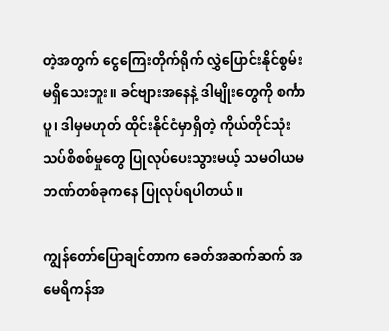တဲ့အတွက် ငွေကြေးတိုက်ရိုက် လွှဲပြောင်းနိုင်စွမ်း မရှိသေးဘူး။ ခင်ဗျားအနေနဲ့ ဒါမျိုးတွေကို စင်္ကာပူ၊ ဒါမှမဟုတ် ထိုင်းနိုင်ငံမှာရှိတဲ့ ကိုယ်တိုင်သုံးသပ်စိစစ်မှုတွေ ပြုလုပ်ပေးသွားမယ့် သမဝါယမဘဏ်တစ်ခုကနေ ပြုလုပ်ရပါတယ်။

ကျွန်တော်ပြောချင်တာက ခေတ်အဆက်ဆက် အမေရိကန်အ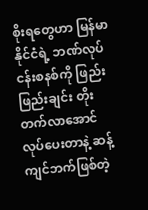စိုးရတွေဟာ မြန်မာနိုင်ငံရဲ့ ဘဏ်လုပ်ငန်းစနစ်ကို ဖြည်းဖြည်းချင်း တိုးတက်လာအောင် လုပ်ပေးတာနဲ့ ဆန့်ကျင်ဘက်ဖြစ်တဲ့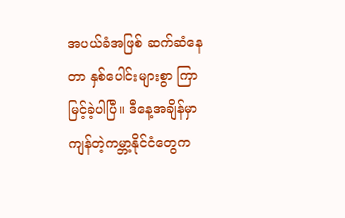အပယ်ခံအဖြစ် ဆက်ဆံနေတာ နှစ်ပေါင်းများစွာ ကြာမြင့်ခဲ့ပါပြီ။ ဒီနေ့အချိန်မှာ ကျန်တဲ့ကမ္ဘာ့နိုင်ငံတွေက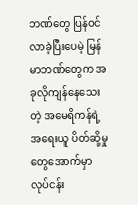ဘဏ်တွေ ပြန်ဝင်လာခဲ့ပြီးပေမဲ့ မြန်မာဘဏ်တွေက အခုလိုကျန်နေသေးတဲ့ အမေရိကန်ရဲ့ အရေးယူ ပိတ်ဆို့မှုတွေအောက်မှာ လုပ်ငန်း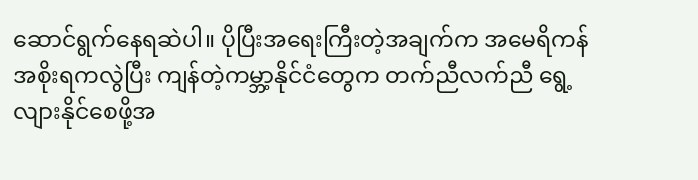ဆောင်ရွက်နေရဆဲပါ။ ပိုပြီးအရေးကြီးတဲ့အချက်က အမေရိကန်အစိုးရကလွဲပြီး ကျန်တဲ့ကမ္ဘာ့နိုင်ငံတွေက တက်ညီလက်ညီ ရွေ့လျားနိုင်စေဖို့အ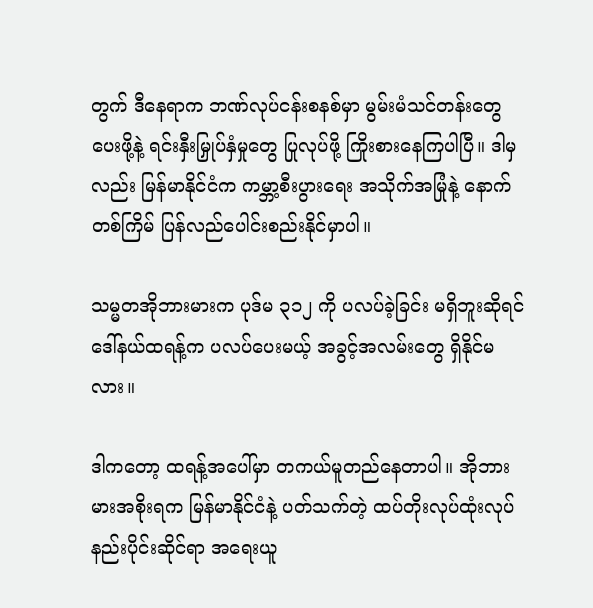တွက် ဒီနေရာက ဘဏ်လုပ်ငန်းစနစ်မှာ မွမ်းမံသင်တန်းတွေပေးဖို့နဲ့ ရင်းနှီးမြှုပ်နှံမှုတွေ ပြုလုပ်ဖို့ ကြိုးစားနေကြပါပြီ။ ဒါမှလည်း မြန်မာနိုင်ငံက ကမ္ဘာ့စီးပွားရေး အသိုက်အမြုံနဲ့ နောက်တစ်ကြိမ် ပြန်လည်ပေါင်းစည်းနိုင်မှာပါ။

သမ္မတအိုဘားမားက ပုဒ်မ ၃၁၂ ကို ပလပ်ခဲ့ခြင်း မရှိဘူးဆိုရင် ဒေါ်နယ်ထရန့်က ပလပ်ပေးမယ့် အခွင့်အလမ်းတွေ ရှိနိုင်မလား။

ဒါကတော့ ထရန့်အပေါ်မှာ တကယ်မူတည်နေတာပါ။ အိုဘားမားအစိုးရက မြန်မာနိုင်ငံနဲ့ ပတ်သက်တဲ့ ထပ်တိုးလုပ်ထုံးလုပ်နည်းပိုင်းဆိုင်ရာ အရေးယူ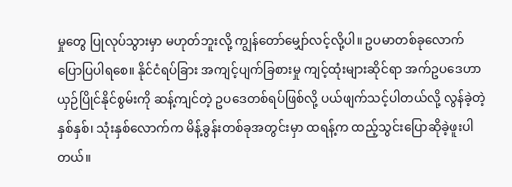မှုတွေ ပြုလုပ်သွားမှာ မဟုတ်ဘူးလို့ ကျွန်တော်မျှော်လင့်လို့ပါ။ ဥပမာတစ်ခုလောက် ပြောပြပါရစေ။ နိုင်ငံရပ်ခြား အကျင့်ပျက်ခြစားမှု ကျင့်ထုံးများဆိုင်ရာ အက်ဥပဒေဟာ ယှဉ်ပြိုင်နိုင်စွမ်းကို ဆန့်ကျင်တဲ့ ဥပဒေတစ်ရပ်ဖြစ်လို့ ပယ်ဖျက်သင့်ပါတယ်လို့ လွန်ခဲ့တဲ့ နှစ်နှစ်၊ သုံးနှစ်လောက်က မိန့်ခွန်းတစ်ခုအတွင်းမှာ ထရန့်က ထည့်သွင်းပြောဆိုခဲ့ဖူးပါတယ်။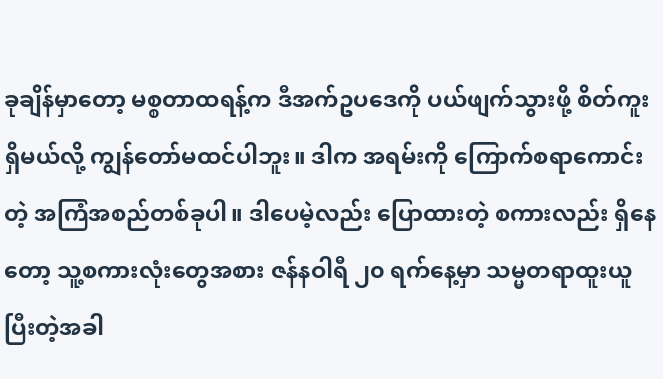ခုချိန်မှာတော့ မစ္စတာထရန့်က ဒီအက်ဥပဒေကို ပယ်ဖျက်သွားဖို့ စိတ်ကူးရှိမယ်လို့ ကျွန်တော်မထင်ပါဘူး။ ဒါက အရမ်းကို ကြောက်စရာကောင်းတဲ့ အကြံအစည်တစ်ခုပါ။ ဒါပေမဲ့လည်း ပြောထားတဲ့ စကားလည်း ရှိနေတော့ သူ့စကားလုံးတွေအစား ဇန်နဝါရီ ၂၀ ရက်နေ့မှာ သမ္မတရာထူးယူပြီးတဲ့အခါ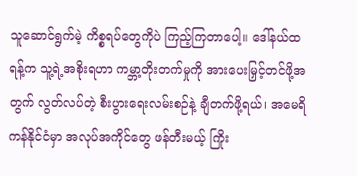သူဆောင်ရွက်မဲ့ ကိစ္စရပ်တွေကိုပဲ ကြည့်ကြတာပေါ့။ ဒေါ်နယ်ထရန့်က သူ့ရဲ့အစိုးရဟာ ကမ္ဘာ့တိုးတက်မှုကို အားပေးမြှင့်တင်ဖို့အတွက် လွတ်လပ်တဲ့ စီးပွားရေးလမ်းစဉ်နဲ့ ချီတက်ဖို့ရယ်၊ အမေရိကန်နိုင်ငံမှာ အလုပ်အကိုင်တွေ ဖန်တီးမယ့် ကြိုး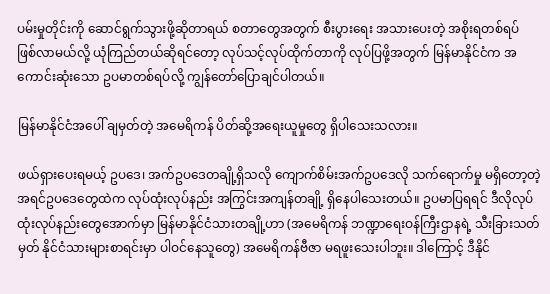ပမ်းမှုတိုင်းကို ဆောင်ရွက်သွားဖို့ဆိုတာရယ် စတာတွေအတွက် စီးပွားရေး အသားပေးတဲ့ အစိုးရတစ်ရပ် ဖြစ်လာမယ်လို့ ယုံကြည်တယ်ဆိုရင်တော့ လုပ်သင့်လုပ်ထိုက်တာကို လုပ်ပြဖို့အတွက် မြန်မာနိုင်ငံက အကောင်းဆုံးသော ဥပမာတစ်ရပ်လို့ ကျွန်တော်ပြောချင်ပါတယ်။

မြန်မာနိုင်ငံအပေါ် ချမှတ်တဲ့ အမေရိကန် ပိတ်ဆို့အရေးယူမှုတွေ ရှိပါသေးသလား။

ဖယ်ရှားပေးရမယ့် ဥပဒေ၊ အက်ဥပဒေတချို့ရှိသလို ကျောက်စိမ်းအက်ဥပဒေလို သက်ရောက်မှု မရှိတော့တဲ့ အရင်ဥပဒေတွေထဲက လုပ်ထုံးလုပ်နည်း အကြွင်းအကျန်တချို့ ရှိနေပါသေးတယ်။ ဥပမာပြရရင် ဒီလိုလုပ်ထုံးလုပ်နည်းတွေအောက်မှာ မြန်မာနိုင်ငံသားတချို့ဟာ (အမေရိကန် ဘဏ္ဍာရေးဝန်ကြီးဌာနရဲ့ သီးခြားသတ်မှတ် နိုင်ငံသားများစာရင်းမှာ ပါဝင်နေသူတွေ) အမေရိကန်ဗီဇာ မရဖူးသေးပါဘူး။ ဒါကြောင့် ဒီနိုင်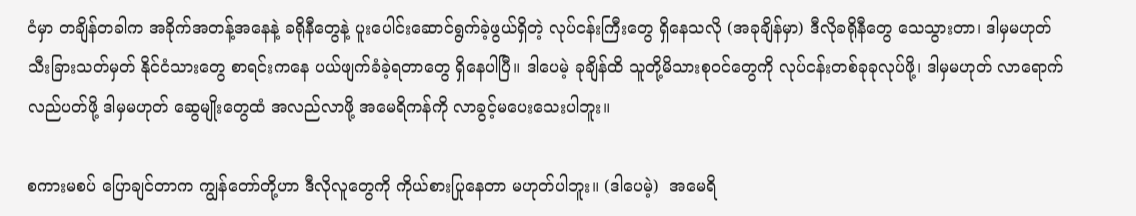ငံမှာ တချိန်တခါက အခိုက်အတန့်အနေနဲ့ ခရိုနီတွေနဲ့ ပူးပေါင်းဆောင်ရွက်ခဲ့ဖွယ်ရှိတဲ့ လုပ်ငန်းကြီးတွေ ရှိနေသလို (အခုချိန်မှာ) ဒီလိုခရိုနီတွေ သေသွားတာ၊ ဒါမှမဟုတ် သီးခြားသတ်မှတ် နိုင်ငံသားတွေ စာရင်းကနေ ပယ်ဖျက်ခံခဲ့ရတာတွေ ရှိနေပါပြီ။ ဒါပေမဲ့ ခုချိန်ထိ သူတို့မိသားစုဝင်တွေကို လုပ်ငန်းတစ်ခုခုလုပ်ဖို့၊ ဒါမှမဟုတ် လာရောက်လည်ပတ်ဖို့ ဒါမှမဟုတ် ဆွေမျိုးတွေထံ အလည်လာဖို့ အမေရိကန်ကို လာခွင့်မပေးသေးပါဘူး။

စကားမစပ် ပြောချင်တာက ကျွန်တော်တို့ဟာ ဒီလိုလူတွေကို ကိုယ်စားပြုနေတာ မဟုတ်ပါဘူး။ (ဒါပေမဲ့)  အမေရိ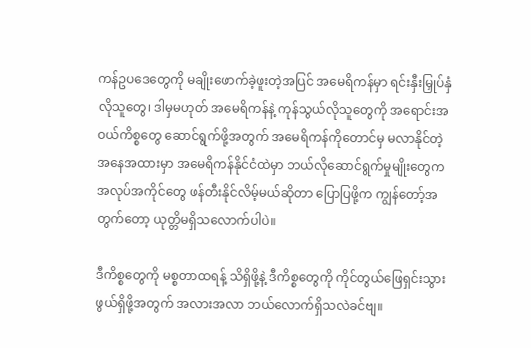ကန်ဥပဒေတွေကို မချိုးဖောက်ခဲ့ဖူးတဲ့အပြင် အမေရိကန်မှာ ရင်းနှီးမြှုပ်နှံလိုသူတွေ၊ ဒါမှမဟုတ် အမေရိကန်နဲ့ ကုန်သွယ်လိုသူတွေကို အရောင်းအဝယ်ကိစ္စတွေ ဆောင်ရွက်ဖို့အတွက် အမေရိကန်ကိုတောင်မှ မလာနိုင်တဲ့ အနေအထားမှာ အမေရိကန်နိုင်ငံထဲမှာ ဘယ်လိုဆောင်ရွက်မှုမျိုးတွေက အလုပ်အကိုင်တွေ ဖန်တီးနိုင်လိမ့်မယ်ဆိုတာ ပြောပြဖို့က ကျွန်တော့်အတွက်တော့ ယုတ္တိမရှိသလောက်ပါပဲ။

ဒီကိစ္စတွေကို မစ္စတာထရန့် သိရှိဖို့နဲ့ ဒီကိစ္စတွေကို ကိုင်တွယ်ဖြေရှင်းသွားဖွယ်ရှိဖို့အတွက် အလားအလာ ဘယ်လောက်ရှိသလဲခင်ဗျ။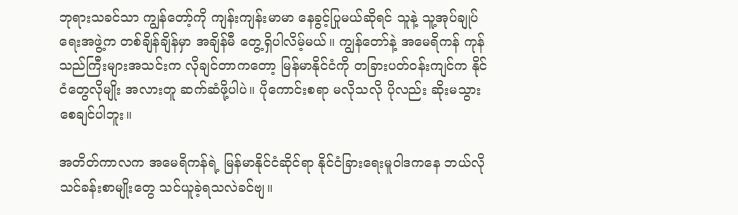ဘုရားသခင်သာ ကျွန်တော့်ကို ကျန်းကျန်းမာမာ နေခွင့်ပြုမယ်ဆိုရင် သူနဲ့ သူ့အုပ်ချုပ်ရေးအဖွဲ့က တစ်ချိန်ချိန်မှာ အချိန်မီ တွေ့ရှိပါလိမ့်မယ်။ ကျွန်တော်နဲ့ အမေရိကန် ကုန်သည်ကြီးများအသင်းက လိုချင်တာကတော့ မြန်မာနိုင်ငံကို တခြားပတ်ဝန်းကျင်က နိုင်ငံတွေလိုမျိုး အလားတူ ဆက်ဆံဖို့ပါပဲ။ ပိုကောင်းစရာ မလိုသလို ပိုလည်း ဆိုးမသွားစေချင်ပါဘူး။

အတိတ်ကာလက အမေရိကန်ရဲ့ မြန်မာနိုင်ငံဆိုင်ရာ နိုင်ငံခြားရေးမူဝါဒကနေ ဘယ်လိုသင်ခန်းစာမျိုးတွေ သင်ယူခဲ့ရသလဲခင်ဗျ။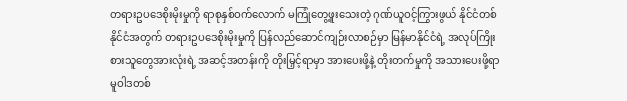တရားဥပဒေစိုးမိုးမှုကို ရာစုနှစ်ဝက်လောက် မကြုံတွေ့ဖူးသေးတဲ့ ဂုဏ်ယူဝင့်ကြွားဖွယ် နိုင်ငံတစ်နိုင်ငံအတွက် တရားဥပဒေစိုးမိုးမှုကို ပြန်လည်ဆောင်ကျဉ်းလာစဉ်မှာ မြန်မာနိုင်ငံရဲ့ အလုပ်ကြိုးစားသူတွေအားလုံးရဲ့ အဆင့်အတန်းကို တိုးမြှင့်ရာမှာ အားပေးဖို့နဲ့ တိုးတက်မှုကို အသားပေးဖို့ရာ မူဝါဒတစ်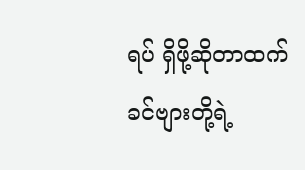ရပ် ရှိဖို့ဆိုတာထက် ခင်ဗျားတို့ရဲ့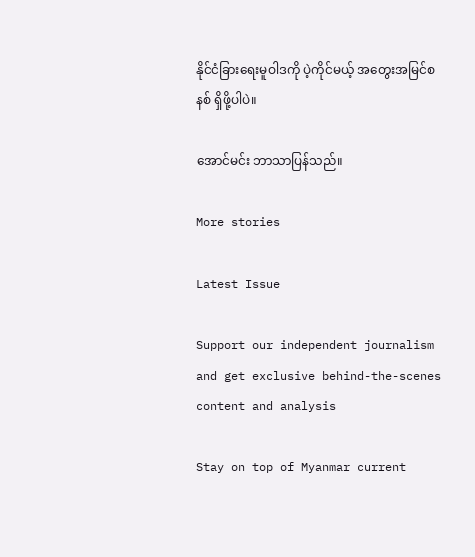နိုင်ငံခြားရေးမူဝါဒကို ပဲ့ကိုင်မယ့် အတွေးအမြင်စနစ် ရှိဖို့ပါပဲ။

အောင်မင်း ဘာသာပြန်သည်။

More stories

Latest Issue

Support our independent journalism and get exclusive behind-the-scenes content and analysis

Stay on top of Myanmar current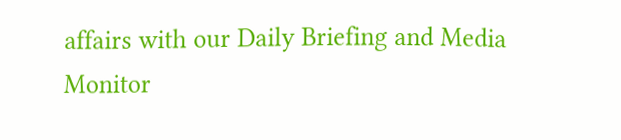affairs with our Daily Briefing and Media Monitor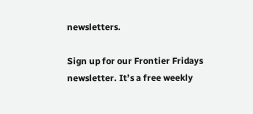newsletters.

Sign up for our Frontier Fridays newsletter. It’s a free weekly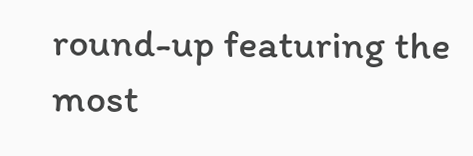round-up featuring the most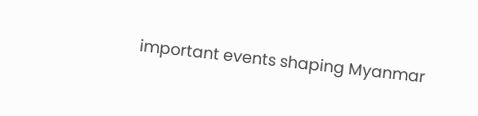important events shaping Myanmar